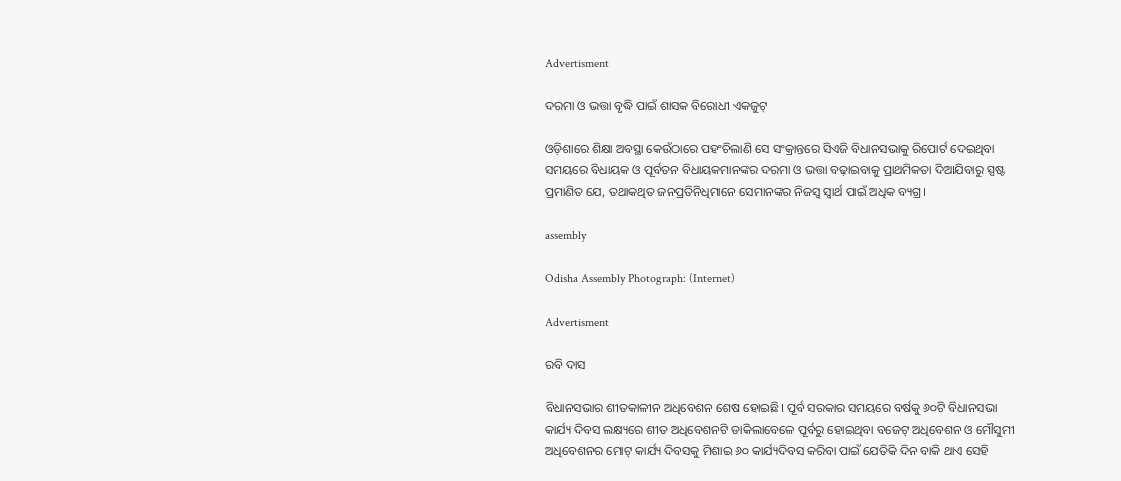Advertisment

ଦରମା ଓ ଭତ୍ତା ବୃଦ୍ଧି ପାଇଁ ଶାସକ ବିରୋଧୀ ଏକଜୁଟ୍‌

ଓଡ଼ିଶାରେ ଶିକ୍ଷା ଅବସ୍ଥା କେଉଁଠାରେ ପହଂଚିଲାଣି ସେ ସଂକ୍ରାନ୍ତରେ ସିଏଜି ବିଧାନସଭାକୁ ରିପୋର୍ଟ ଦେଇଥିବା ସମୟରେ ବିଧାୟକ ଓ ପୂର୍ବତନ ବିଧାୟକମାନଙ୍କର ଦରମା ଓ ଭତ୍ତା ବଢ଼ାଇବାକୁ ପ୍ରାଥମିକତା ଦିଆଯିବାରୁ ସ୍ପଷ୍ଟ ପ୍ରମାଣିତ ଯେ, ତଥାକଥିତ ଜନପ୍ରତିନିଧିମାନେ ସେମାନଙ୍କର ନିଜସ୍ୱ ସ୍ୱାର୍ଥ ପାଇଁ ଅଧିକ ବ୍ୟଗ୍ର।

assembly

Odisha Assembly Photograph: (Internet)

Advertisment

ରବି ଦାସ

ବିଧାନସଭାର ଶୀତକାଳୀନ ଅଧିବେଶନ ଶେଷ ହୋଇଛି। ପୂର୍ବ ସରକାର ସମୟରେ ବର୍ଷକୁ ୬୦ଟି ବିଧାନସଭା କାର୍ଯ୍ୟ ଦିବସ ଲକ୍ଷ୍ୟରେ ଶୀତ ଅଧିବେଶନଟି ଡାକିଲାବେଳେ ପୂର୍ବରୁ ହୋଇଥିବା ବଜେଟ୍ ଅଧିବେଶନ ଓ ମୌସୁମୀ ଅଧିବେଶନର ମୋଟ୍ କାର୍ଯ୍ୟ ଦିବସକୁ ମିଶାଇ ୬୦ କାର୍ଯ୍ୟଦିବସ କରିବା ପାଇଁ ଯେତିକି ଦିନ ବାକି ଥାଏ ସେହି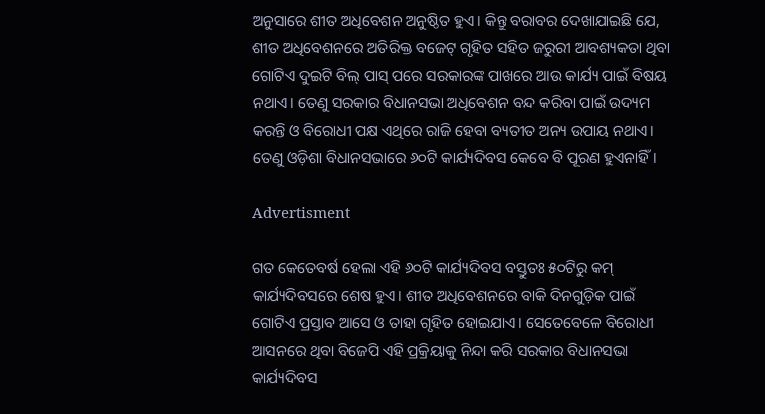ଅନୁସାରେ ଶୀତ ଅଧିବେଶନ ଅନୁଷ୍ଠିତ ହୁଏ। କିନ୍ତୁ ବରାବର ଦେଖାଯାଇଛି ଯେ, ଶୀତ ଅଧିବେଶନରେ ଅତିରିକ୍ତ ବଜେଟ୍ ଗୃହିତ ସହିତ ଜରୁରୀ ଆବଶ୍ୟକତା ଥିବା ଗୋଟିଏ ଦୁଇଟି ବିଲ୍ ପାସ୍ ପରେ ସରକାରଙ୍କ ପାଖରେ ଆଉ କାର୍ଯ୍ୟ ପାଇଁ ବିଷୟ ନଥାଏ। ତେଣୁ ସରକାର ବିଧାନସଭା ଅଧିବେଶନ ବନ୍ଦ କରିବା ପାଇଁ ଉଦ୍ୟମ କରନ୍ତି ଓ ବିରୋଧୀ ପକ୍ଷ ଏଥିରେ ରାଜି ହେବା ବ୍ୟତୀତ ଅନ୍ୟ ଉପାୟ ନଥାଏ। ତେଣୁ ଓଡ଼ିଶା ବିଧାନସଭାରେ ୬୦ଟି କାର୍ଯ୍ୟଦିବସ କେବେ ବି ପୂରଣ ହୁଏନାହିଁ।

Advertisment

ଗତ କେତେବର୍ଷ ହେଲା ଏହି ୬୦ଟି କାର୍ଯ୍ୟଦିବସ ବସ୍ତୁତଃ ୫୦ଟିରୁ କମ୍ କାର୍ଯ୍ୟଦିବସରେ ଶେଷ ହୁଏ। ଶୀତ ଅଧିବେଶନରେ ବାକି ଦିନଗୁଡ଼ିକ ପାଇଁ ଗୋଟିଏ ପ୍ରସ୍ତାବ ଆସେ ଓ ତାହା ଗୃହିତ ହୋଇଯାଏ। ସେତେବେଳେ ବିରୋଧୀ ଆସନରେ ଥିବା ବିଜେପି ଏହି ପ୍ରକ୍ରିୟାକୁ ନିନ୍ଦା କରି ସରକାର ବିଧାନସଭା କାର୍ଯ୍ୟଦିବସ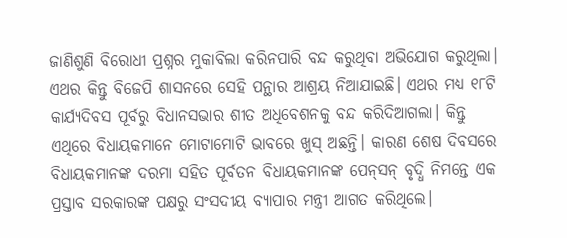ଜାଣିଶୁଣି ବିରୋଧୀ ପ୍ରଶ୍ନର ମୁକାବିଲା କରିନପାରି ବନ୍ଦ କରୁଥିବା ଅଭିଯୋଗ କରୁଥିଲା। ଏଥର କିନ୍ତୁ ବିଜେପି ଶାସନରେ ସେହି ପନ୍ଥାର ଆଶ୍ରୟ ନିଆଯାଇଛି। ଏଥର ମଧ୍ୟ ୧୮ଟି କାର୍ଯ୍ୟଦିବସ ପୂର୍ବରୁ ବିଧାନସଭାର ଶୀତ ଅଧିବେଶନକୁ ବନ୍ଦ କରିଦିଆଗଲା। କିନ୍ତୁ ଏଥିରେ ବିଧାୟକମାନେ ମୋଟାମୋଟି ଭାବରେ ଖୁସ୍ ଅଛନ୍ତି। କାରଣ ଶେଷ ଦିବସରେ ବିଧାୟକମାନଙ୍କ ଦରମା ସହିତ ପୂର୍ବତନ ବିଧାୟକମାନଙ୍କ ପେନ୍‌ସନ୍ ବୃଦ୍ଧି ନିମନ୍ତେ ଏକ ପ୍ରସ୍ତାବ ସରକାରଙ୍କ ପକ୍ଷରୁ ସଂସଦୀୟ ବ୍ୟାପାର ମନ୍ତ୍ରୀ ଆଗତ କରିଥିଲେ।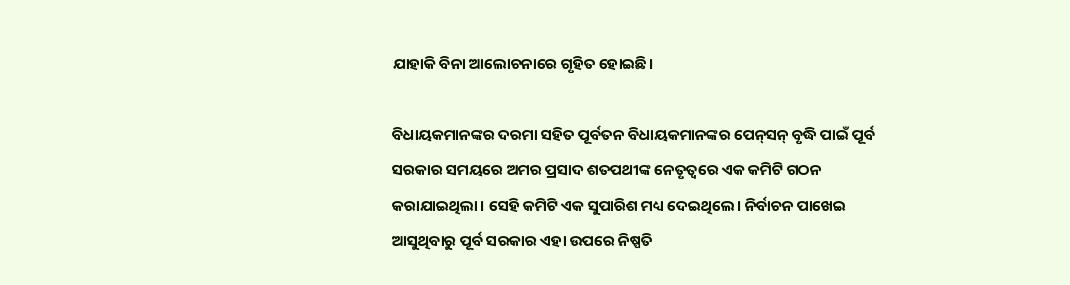ଯାହାକି ବିନା ଆଲୋଚନାରେ ଗୃହିତ ହୋଇଛି।

ବିଧାୟକମାନଙ୍କର ଦରମା ସହିତ ପୂର୍ବତନ ବିଧାୟକମାନଙ୍କର ପେନ୍‌ସନ୍ ବୃଦ୍ଧି ପାଇଁ ପୂର୍ବ ସରକାର ସମୟରେ ଅମର ପ୍ରସାଦ ଶତପଥୀଙ୍କ ନେତୃତ୍ୱରେ ଏକ କମିଟି ଗଠନ କରାଯାଇଥିଲା। ସେହି କମିଟି ଏକ ସୁପାରିଶ ମଧ୍ୟ ଦେଇଥିଲେ। ନିର୍ବାଚନ ପାଖେଇ ଆସୁଥିବାରୁ ପୂର୍ବ ସରକାର ଏହା ଉପରେ ନିଷ୍ପତି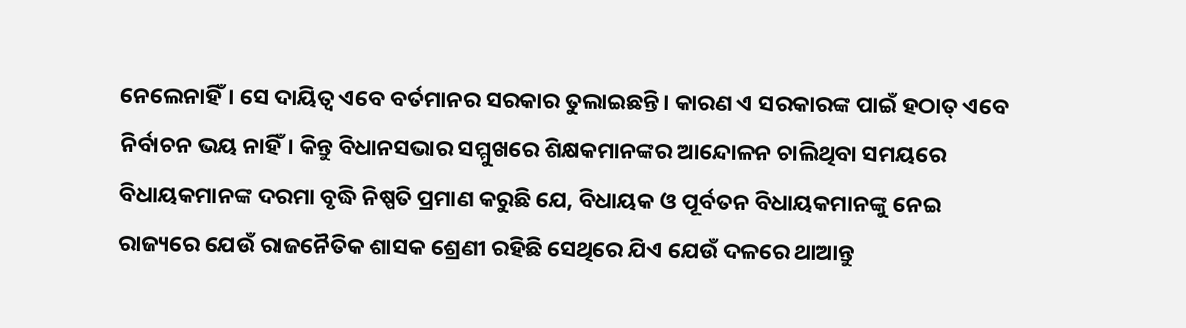ନେଲେନାହିଁ। ସେ ଦାୟିତ୍ୱ ଏବେ ବର୍ତମାନର ସରକାର ତୁଲାଇଛନ୍ତି। କାରଣ ଏ ସରକାରଙ୍କ ପାଇଁ ହଠାତ୍ ଏବେ ନିର୍ବାଚନ ଭୟ ନାହିଁ। କିନ୍ତୁ ବିଧାନସଭାର ସମ୍ମୁଖରେ ଶିକ୍ଷକମାନଙ୍କର ଆନ୍ଦୋଳନ ଚାଲିଥିବା ସମୟରେ ବିଧାୟକମାନଙ୍କ ଦରମା ବୃଦ୍ଧି ନିଷ୍ପତି ପ୍ରମାଣ କରୁଛି ଯେ, ବିଧାୟକ ଓ ପୂର୍ବତନ ବିଧାୟକମାନଙ୍କୁ ନେଇ ରାଜ୍ୟରେ ଯେଉଁ ରାଜନୈତିକ ଶାସକ ଶ୍ରେଣୀ ରହିଛି ସେଥିରେ ଯିଏ ଯେଉଁ ଦଳରେ ଥାଆନ୍ତୁ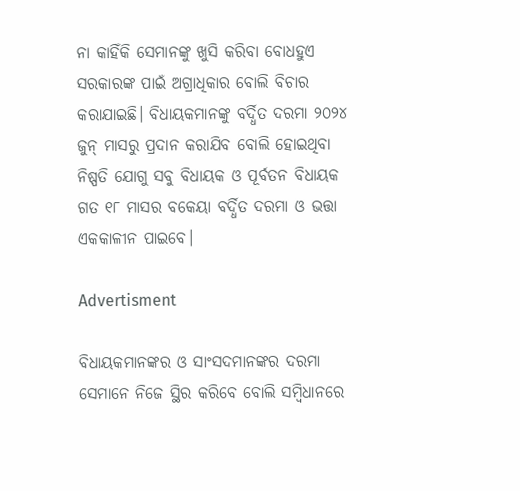ନା କାହିଁକି ସେମାନଙ୍କୁ ଖୁସି କରିବା ବୋଧହୁଏ ସରକାରଙ୍କ ପାଇଁ ଅଗ୍ରାଧିକାର ବୋଲି ବିଚାର କରାଯାଇଛି। ବିଧାୟକମାନଙ୍କୁ ବର୍ଦ୍ଧିତ ଦରମା ୨୦୨୪ ଜୁନ୍ ମାସରୁ ପ୍ରଦାନ କରାଯିବ ବୋଲି ହୋଇଥିବା ନିଷ୍ପତି ଯୋଗୁ ସବୁ ବିଧାୟକ ଓ ପୂର୍ବତନ ବିଧାୟକ ଗତ ୧୮ ମାସର ବକେୟା ବର୍ଦ୍ଧିତ ଦରମା ଓ ଭତ୍ତା ଏକକାଳୀନ ପାଇବେ।

Advertisment

ବିଧାୟକମାନଙ୍କର ଓ ସାଂସଦମାନଙ୍କର ଦରମା ସେମାନେ ନିଜେ ସ୍ଥିର କରିବେ ବୋଲି ସମ୍ବିଧାନରେ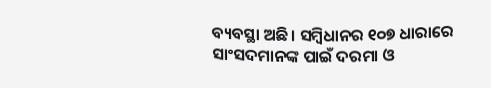ବ୍ୟବସ୍ଥା ଅଛି। ସମ୍ବିଧାନର ୧୦୭ ଧାରାରେ ସାଂସଦମାନଙ୍କ ପାଇଁ ଦରମା ଓ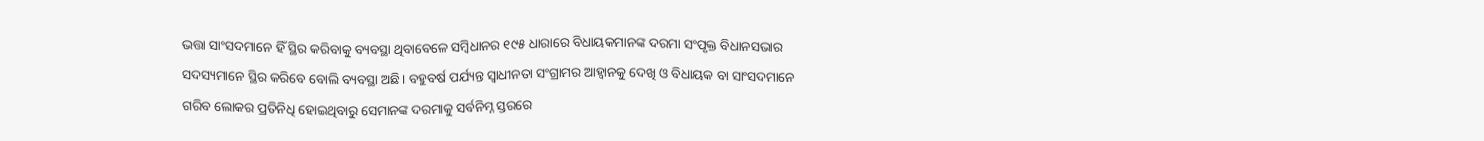ଭତ୍ତା ସାଂସଦମାନେ ହିଁ ସ୍ଥିର କରିବାକୁ ବ୍ୟବସ୍ଥା ଥିବାବେଳେ ସମ୍ବିଧାନର ୧୯୫ ଧାରାରେ ବିଧାୟକମାନଙ୍କ ଦରମା ସଂପୃକ୍ତ ବିଧାନସଭାର ସଦସ୍ୟମାନେ ସ୍ଥିର କରିବେ ବୋଲି ବ୍ୟବସ୍ଥା ଅଛି। ବହୁବର୍ଷ ପର୍ଯ୍ୟନ୍ତ ସ୍ୱାଧୀନତା ସଂଗ୍ରାମର ଆହ୍ୱାନକୁ ଦେଖି ଓ ବିଧାୟକ ବା ସାଂସଦମାନେ ଗରିବ ଲୋକର ପ୍ରତିନିଧି ହୋଇଥିବାରୁ ସେମାନଙ୍କ ଦରମାକୁ ସର୍ବନିମ୍ନ ସ୍ତରରେ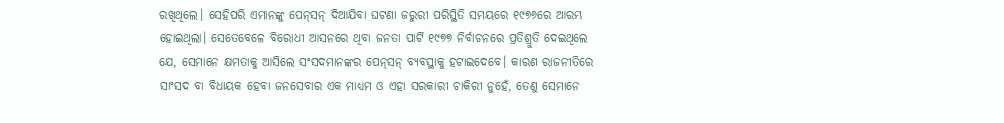ରଖିଥିଲେ। ସେହିପରି ଏମାନଙ୍କୁ ପେନ୍‌ସନ୍ ଦିଆଯିବା ଘଟଣା ଜରୁରୀ ପରିସ୍ଥିତି ସମୟରେ ୧୯୭୬ରେ ଆରମ୍ଭ ହୋଇଥିଲା। ସେତେବେଳେ ବିରୋଧୀ ଆସନରେ ଥିବା ଜନତା ପାର୍ଟି ୧୯୭୭ ନିର୍ବାଚନରେ ପ୍ରତିଶ୍ରୁତି ଦେଇଥିଲେ ଯେ, ସେମାନେ କ୍ଷମତାକୁ ଆସିଲେ ସଂସଦମାନଙ୍କର ପେନ୍‌ସନ୍ ବ୍ୟବସ୍ଥାକୁ ହଟାଇଦେବେ। କାରଣ ରାଜନୀତିରେ ସାଂସଦ ବା ବିଧାୟକ ହେବା ଜନସେବାର ଏକ ମାଧ୍ୟମ ଓ ଏହା ସରକାରୀ ଚାକିରୀ ନୁହେଁ, ତେଣୁ ସେମାନେ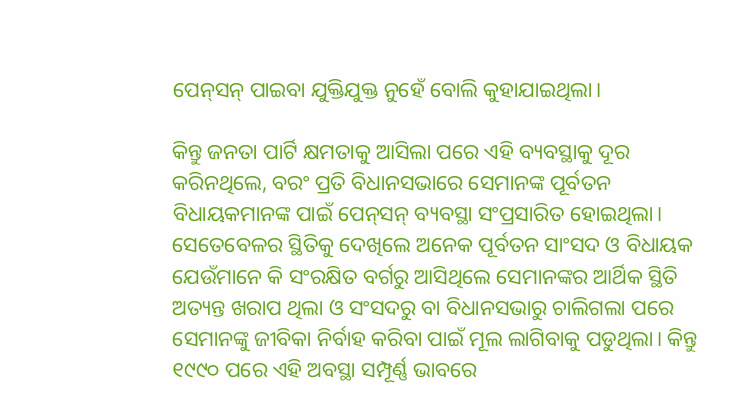ପେନ୍‌ସନ୍ ପାଇବା ଯୁକ୍ତିଯୁକ୍ତ ନୁହେଁ ବୋଲି କୁହାଯାଇଥିଲା।

କିନ୍ତୁ ଜନତା ପାର୍ଟି କ୍ଷମତାକୁ ଆସିଲା ପରେ ଏହି ବ୍ୟବସ୍ଥାକୁ ଦୂର କରିନଥିଲେ, ବରଂ ପ୍ରତି ବିଧାନସଭାରେ ସେମାନଙ୍କ ପୂର୍ବତନ ବିଧାୟକମାନଙ୍କ ପାଇଁ ପେନ୍‌ସନ୍ ବ୍ୟବସ୍ଥା ସଂପ୍ରସାରିତ ହୋଇଥିଲା। ସେତେବେଳର ସ୍ଥିତିକୁ ଦେଖିଲେ ଅନେକ ପୂର୍ବତନ ସାଂସଦ ଓ ବିଧାୟକ ଯେଉଁମାନେ କି ସଂରକ୍ଷିତ ବର୍ଗରୁ ଆସିଥିଲେ ସେମାନଙ୍କର ଆର୍ଥିକ ସ୍ଥିତି ଅତ୍ୟନ୍ତ ଖରାପ ଥିଲା ଓ ସଂସଦରୁ ବା ବିଧାନସଭାରୁ ଚାଲିଗଲା ପରେ ସେମାନଙ୍କୁ ଜୀବିକା ନିର୍ବାହ କରିବା ପାଇଁ ମୂଲ ଲାଗିବାକୁ ପଡୁଥିଲା। କିନ୍ତୁ ୧୯୯୦ ପରେ ଏହି ଅବସ୍ଥା ସମ୍ପୂର୍ଣ୍ଣ ଭାବରେ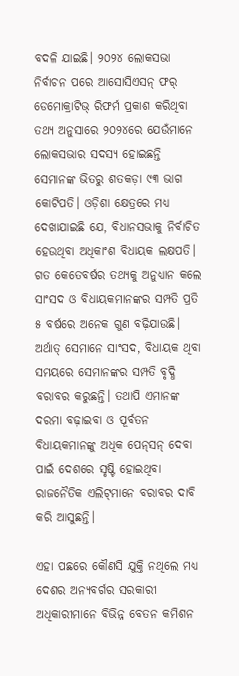ବଦଳି ଯାଇଛି। ୨୦୨୪ ଲୋକସଭା ନିର୍ବାଚନ ପରେ ଆସୋସିଏସନ୍ ଫର୍ ଡେମୋକ୍ରାଟିଭ୍ ରିଫର୍ମ ପ୍ରକାଶ କରିଥିବା ତଥ୍ୟ ଅନୁସାରେ ୨୦୨୪ରେ ଯେଉଁମାନେ ଲୋକସଭାର ସଦସ୍ୟ ହୋଇଛନ୍ତି ସେମାନଙ୍କ ଭିତରୁ ଶତକଡ଼ା ୯୩ ଭାଗ କୋଟିପତି। ଓଡ଼ିଶା କ୍ଷେତ୍ରରେ ମଧ୍ୟ ଦେଖାଯାଇଛି ଯେ, ବିଧାନସଭାକୁ ନିର୍ବାଚିତ ହେଉଥିବା ଅଧିକାଂଶ ବିଧାୟକ ଲକ୍ଷପତି। ଗତ କେତେବର୍ଷର ତଥ୍ୟକୁ ଅନୁଧ୍ୟାନ କଲେ ସାଂସଦ ଓ ବିଧାୟକମାନଙ୍କର ସମ୍ପତି ପ୍ରତି ୫ ବର୍ଷରେ ଅନେକ ଗୁଣ ବଢ଼ିଯାଉଛି। ଅର୍ଥାତ୍ ସେମାନେ ସାଂସଦ, ବିଧାୟକ ଥିବା ସମୟରେ ସେମାନଙ୍କର ସମ୍ପତି ବୃଦ୍ଧି ବରାବର କରୁଛନ୍ତି। ତଥାପି ଏମାନଙ୍କ ଦରମା ବଢ଼ାଇବା ଓ ପୂର୍ବତନ ବିଧାୟକମାନଙ୍କୁ ଅଧିକ ପେନ୍‌ସନ୍ ଦେବା ପାଇଁ ଦେଶରେ ସୃଷ୍ଟି ହୋଇଥିବା ରାଜନୈତିକ ଏଲିଟ୍‌ମାନେ ବରାବର ଦାବି କରି ଆସୁଛନ୍ତି।

ଏହା ପଛରେ କୌଣସି ଯୁକ୍ତି ନଥିଲେ ମଧ୍ୟ ଦେଶର ଅନ୍ୟବର୍ଗର ସରକାରୀ ଅଧିକାରୀମାନେ ବିଭିନ୍ନ ବେତନ କମିଶନ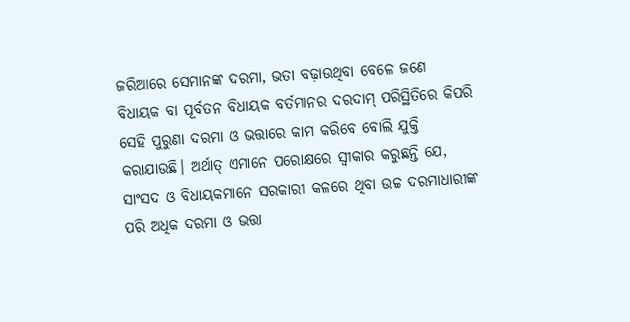ଜରିଆରେ ସେମାନଙ୍କ ଦରମା, ଭତା ବଢ଼ାଉଥିବା ବେଳେ ଜଣେ ବିଧାୟକ ବା ପୂର୍ବତନ ବିଧାୟକ ବର୍ତମାନର ଦରଦାମ୍ ପରିସ୍ଥିତିରେ କିପରି ସେହି ପୁରୁଣା ଦରମା ଓ ଭତ୍ତାରେ କାମ କରିବେ ବୋଲି ଯୁକ୍ତି କରାଯାଉଛି। ଅର୍ଥାତ୍ ଏମାନେ ପରୋକ୍ଷରେ ସ୍ୱୀକାର କରୁଛନ୍ତି ଯେ, ସାଂସଦ ଓ ବିଧାୟକମାନେ ସରକାରୀ କଳରେ ଥିବା ଉଚ୍ଚ ଦରମାଧାରୀଙ୍କ ପରି ଅଧିକ ଦରମା ଓ ଭତ୍ତା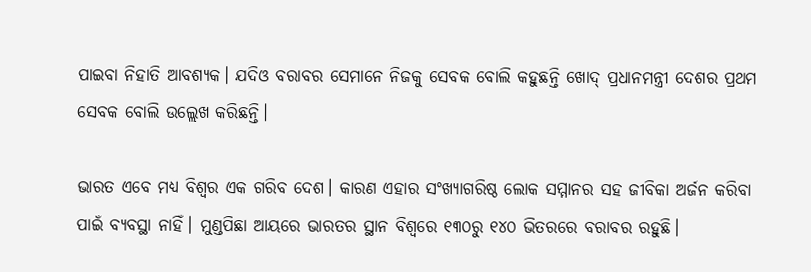ପାଇବା ନିହାତି ଆବଶ୍ୟକ। ଯଦିଓ ବରାବର ସେମାନେ ନିଜକୁ ସେବକ ବୋଲି କହୁଛନ୍ତି ଖୋଦ୍ ପ୍ରଧାନମନ୍ତ୍ରୀ ଦେଶର ପ୍ରଥମ ସେବକ ବୋଲି ଉଲ୍ଲେଖ କରିଛନ୍ତି।

ଭାରତ ଏବେ ମଧ୍ୟ ବିଶ୍ୱର ଏକ ଗରିବ ଦେଶ। କାରଣ ଏହାର ସଂଖ୍ୟାଗରିଷ୍ଠ ଲୋକ ସମ୍ମାନର ସହ ଜୀବିକା ଅର୍ଜନ କରିବା ପାଇଁ ବ୍ୟବସ୍ଥା ନାହିଁ। ମୁଣ୍ଡପିଛା ଆୟରେ ଭାରତର ସ୍ଥାନ ବିଶ୍ୱରେ ୧୩୦ରୁ ୧୪୦ ଭିତରରେ ବରାବର ରହୁଛି।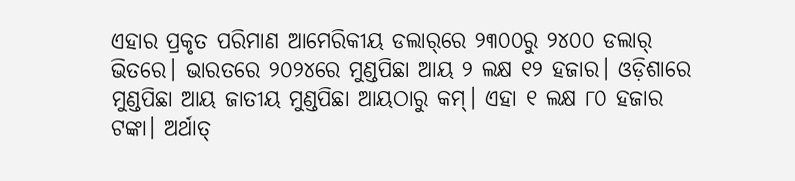ଏହାର ପ୍ରକୃତ ପରିମାଣ ଆମେରିକୀୟ ଡଲାର୍‌ରେ ୨୩୦୦ରୁ ୨୪୦୦ ଡଲାର୍ ଭିତରେ। ଭାରତରେ ୨୦୨୪ରେ ମୁଣ୍ଡପିଛା ଆୟ ୨ ଲକ୍ଷ ୧୨ ହଜାର। ଓଡ଼ିଶାରେ ମୁଣ୍ଡପିଛା ଆୟ ଜାତୀୟ ମୁଣ୍ଡପିଛା ଆୟଠାରୁ କମ୍। ଏହା ୧ ଲକ୍ଷ ୮୦ ହଜାର ଟଙ୍କା। ଅର୍ଥାତ୍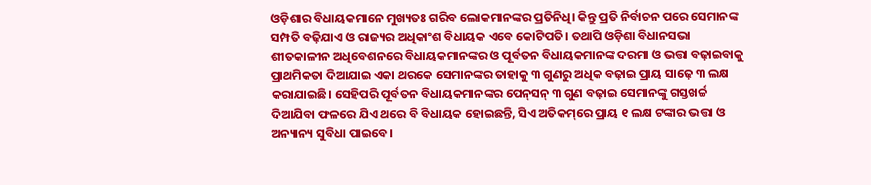ଓଡ଼ିଶାର ବିଧାୟକମାନେ ମୁଖ୍ୟତଃ ଗରିବ ଲୋକମାନଙ୍କର ପ୍ରତିନିଧି। କିନ୍ତୁ ପ୍ରତି ନିର୍ବାଚନ ପରେ ସେମାନଙ୍କ ସମ୍ପତି ବଢ଼ିଯାଏ ଓ ରାଜ୍ୟର ଅଧିକାଂଶ ବିଧାୟକ ଏବେ କୋଟିପତି। ତଥାପି ଓଡ଼ିଶା ବିଧାନସଭା ଶୀତକାଳୀନ ଅଧିବେଶନରେ ବିଧାୟକମାନଙ୍କର ଓ ପୂର୍ବତନ ବିଧାୟକମାନଙ୍କ ଦରମା ଓ ଭତ୍ତା ବଢ଼ାଇବାକୁ ପ୍ରାଥମିକତା ଦିଆଯାଇ ଏକା ଥରକେ ସେମାନଙ୍କର ତାହାକୁ ୩ ଗୁଣରୁ ଅଧିକ ବଢ଼ାଇ ପ୍ରାୟ ସାଢ଼େ ୩ ଲକ୍ଷ କରାଯାଇଛି। ସେହିପରି ପୂର୍ବତନ ବିଧାୟକମାନଙ୍କର ପେନ୍‌ସନ୍ ୩ ଗୁଣ ବଢ଼ାଇ ସେମାନଙ୍କୁ ଗସ୍ତଖର୍ଚ୍ଚ ଦିଆଯିବା ଫଳରେ ଯିଏ ଥରେ ବି ବିଧାୟକ ହୋଇଛନ୍ତି, ସିଏ ଅତିକମ୍‌ରେ ପ୍ରାୟ ୧ ଲକ୍ଷ ଟଙ୍କାର ଭତ୍ତା ଓ ଅନ୍ୟାନ୍ୟ ସୁବିଧା ପାଇବେ।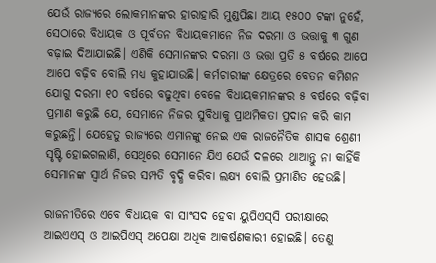ଯେଉଁ ରାଜ୍ୟରେ ଲୋକମାନଙ୍କର ହାରାହାରି ମୁଣ୍ଡପିଛା ଆୟ ୧୫୦୦ ଟଙ୍କା ନୁହେଁ, ସେଠାରେ ବିଧାୟକ ଓ ପୂର୍ବତନ ବିଧାୟକମାନେ ନିଜ ଦରମା ଓ ଭତ୍ତାକୁ ୩ ଗୁଣ ବଢ଼ାଇ ଦିଆଯାଇଛି। ଏଣିକି ସେମାନଙ୍କର ଦରମା ଓ ଭତ୍ତା ପ୍ରତି ୫ ବର୍ଷରେ ଆପେ ଆପେ ବଢ଼ିବ ବୋଲି ମଧ୍ୟ କୁହାଯାଉଛି। କର୍ମଚାରୀଙ୍କ କ୍ଷେତ୍ରରେ ବେତନ କମିଶନ ଯୋଗୁ ଦରମା ୧୦ ବର୍ଷରେ ବଢୁଥିବା ବେଳେ ବିଧାୟକମାନଙ୍କର ୫ ବର୍ଷରେ ବଢ଼ିବା ପ୍ରମାଣ କରୁଛି ଯେ, ସେମାନେ ନିଜର ସୁବିଧାକୁ ପ୍ରାଥମିକତା ପ୍ରଦାନ କରି କାମ କରୁଛନ୍ତି। ଯେହେତୁ ରାଜ୍ୟରେ ଏମାନଙ୍କୁ ନେଇ ଏକ ରାଜନୈତିକ ଶାସକ ଶ୍ରେଣୀ ସୃଷ୍ଟି ହୋଇଗଲାଣି, ସେଥିରେ ସେମାନେ ଯିଏ ଯେଉଁ ଦଳରେ ଥାଆନ୍ତୁ ନା କାହିଁକି ସେମାନଙ୍କ ସ୍ୱାର୍ଥ ନିଜର ସମ୍ପତି ବୃଦ୍ଧି କରିବା ଲକ୍ଷ୍ୟ ବୋଲି ପ୍ରମାଣିତ ହେଉଛି।

ରାଜନୀତିରେ ଏବେ ବିଧାୟକ ବା ସାଂସଦ ହେବା ୟୁପିଏସ୍‌ସି ପରୀକ୍ଷାରେ ଆଇଏଏସ୍ ଓ ଆଇପିଏସ୍ ଅପେକ୍ଷା ଅଧିକ ଆକର୍ଷଣକାରୀ ହୋଇଛି। ତେଣୁ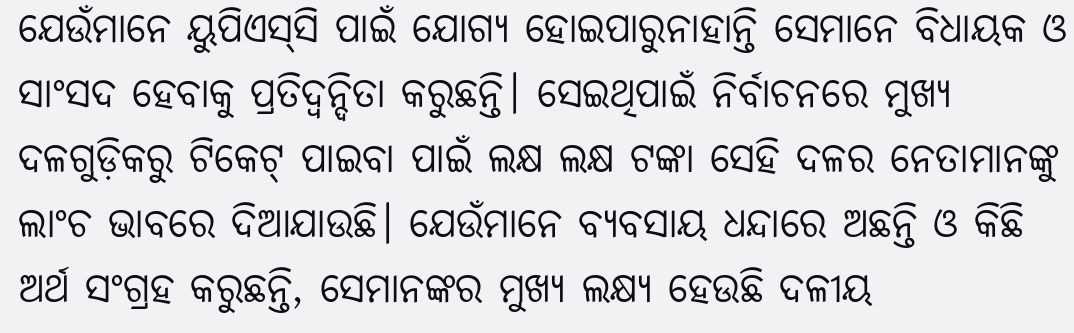ଯେଉଁମାନେ ୟୁପିଏସ୍‌ସି ପାଇଁ ଯୋଗ୍ୟ ହୋଇପାରୁନାହାନ୍ତି ସେମାନେ ବିଧାୟକ ଓ ସାଂସଦ ହେବାକୁ ପ୍ରତିଦ୍ୱନ୍ଦିତା କରୁଛନ୍ତି। ସେଇଥିପାଇଁ ନିର୍ବାଚନରେ ମୁଖ୍ୟ ଦଳଗୁଡ଼ିକରୁ ଟିକେଟ୍ ପାଇବା ପାଇଁ ଲକ୍ଷ ଲକ୍ଷ ଟଙ୍କା ସେହି ଦଳର ନେତାମାନଙ୍କୁ ଲାଂଚ ଭାବରେ ଦିଆଯାଉଛି। ଯେଉଁମାନେ ବ୍ୟବସାୟ ଧନ୍ଦାରେ ଅଛନ୍ତି ଓ କିଛି ଅର୍ଥ ସଂଗ୍ରହ କରୁଛନ୍ତି, ସେମାନଙ୍କର ମୁଖ୍ୟ ଲକ୍ଷ୍ୟ ହେଉଛି ଦଳୀୟ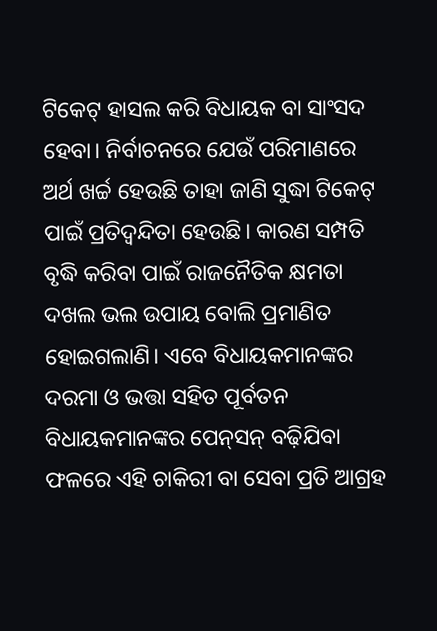ଟିକେଟ୍ ହାସଲ କରି ବିଧାୟକ ବା ସାଂସଦ ହେବା। ନିର୍ବାଚନରେ ଯେଉଁ ପରିମାଣରେ ଅର୍ଥ ଖର୍ଚ୍ଚ ହେଉଛି ତାହା ଜାଣି ସୁଦ୍ଧା ଟିକେଟ୍ ପାଇଁ ପ୍ରତିଦ୍ୱନ୍ଦିତା ହେଉଛି। କାରଣ ସମ୍ପତି ବୃଦ୍ଧି କରିବା ପାଇଁ ରାଜନୈତିକ କ୍ଷମତା ଦଖଲ ଭଲ ଉପାୟ ବୋଲି ପ୍ରମାଣିତ ହୋଇଗଲାଣି। ଏବେ ବିଧାୟକମାନଙ୍କର ଦରମା ଓ ଭତ୍ତା ସହିତ ପୂର୍ବତନ ବିଧାୟକମାନଙ୍କର ପେନ୍‌ସନ୍ ବଢ଼ିଯିବା ଫଳରେ ଏହି ଚାକିରୀ ବା ସେବା ପ୍ରତି ଆଗ୍ରହ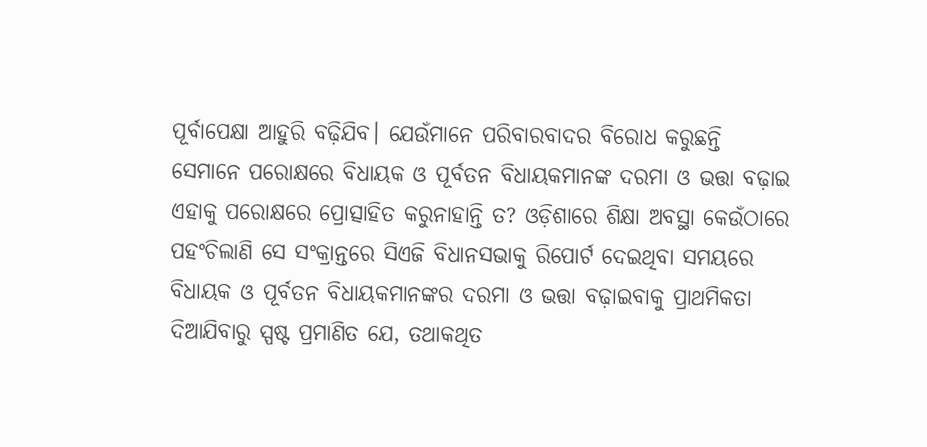ପୂର୍ବାପେକ୍ଷା ଆହୁରି ବଢ଼ିଯିବ। ଯେଉଁମାନେ ପରିବାରବାଦର ବିରୋଧ କରୁଛନ୍ତି ସେମାନେ ପରୋକ୍ଷରେ ବିଧାୟକ ଓ ପୂର୍ବତନ ବିଧାୟକମାନଙ୍କ ଦରମା ଓ ଭତ୍ତା ବଢ଼ାଇ ଏହାକୁ ପରୋକ୍ଷରେ ପ୍ରୋତ୍ସାହିତ କରୁନାହାନ୍ତି ତ? ଓଡ଼ିଶାରେ ଶିକ୍ଷା ଅବସ୍ଥା କେଉଁଠାରେ ପହଂଚିଲାଣି ସେ ସଂକ୍ରାନ୍ତରେ ସିଏଜି ବିଧାନସଭାକୁ ରିପୋର୍ଟ ଦେଇଥିବା ସମୟରେ ବିଧାୟକ ଓ ପୂର୍ବତନ ବିଧାୟକମାନଙ୍କର ଦରମା ଓ ଭତ୍ତା ବଢ଼ାଇବାକୁ ପ୍ରାଥମିକତା ଦିଆଯିବାରୁ ସ୍ପଷ୍ଟ ପ୍ରମାଣିତ ଯେ, ତଥାକଥିତ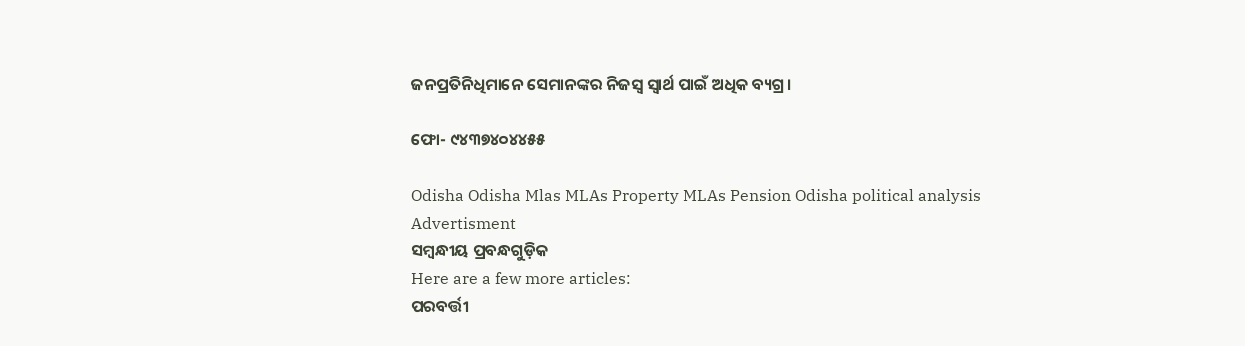ଜନପ୍ରତିନିଧିମାନେ ସେମାନଙ୍କର ନିଜସ୍ୱ ସ୍ୱାର୍ଥ ପାଇଁ ଅଧିକ ବ୍ୟଗ୍ର।

ଫୋ- ୯୪୩୭୪୦୪୪୫୫

Odisha Odisha Mlas MLAs Property MLAs Pension Odisha political analysis
Advertisment
ସମ୍ବନ୍ଧୀୟ ପ୍ରବନ୍ଧଗୁଡ଼ିକ
Here are a few more articles:
ପରବର୍ତ୍ତୀ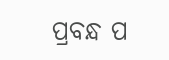ପ୍ରବନ୍ଧ ପ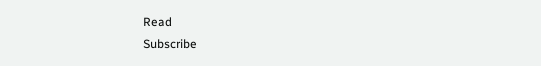Read
Subscribe